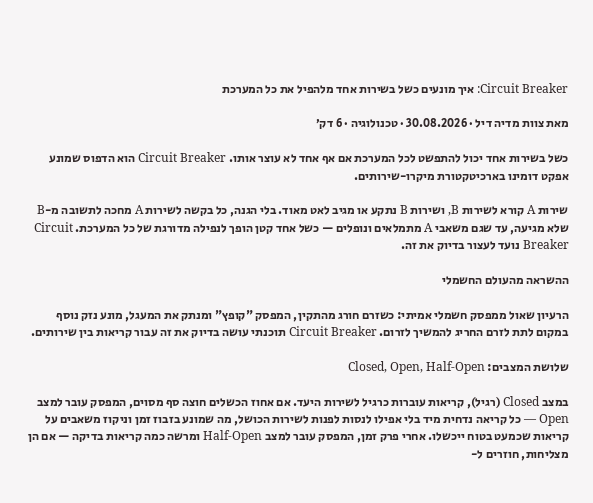Circuit Breaker: איך מונעים כשל בשירות אחד מלהפיל את כל המערכת

מאת צוות מדיה דיל · 30.08.2026 · טכנולוגיה · 6 דק׳

כשל בשירות אחד יכול להתפשט לכל המערכת אם אף אחד לא עוצר אותו. Circuit Breaker הוא הדפוס שמונע אפקט דומינו בארכיטקטורת מיקרו-שירותים.

שירות A קורא לשירות B, ושירות B נתקע או מגיב לאט מאוד. בלי הגנה, כל בקשה לשירות A מחכה לתשובה מ-B שלא מגיעה, עד שגם משאבי A מתמלאים ונופלים — כשל אחד קטן הופך לנפילה מדורגת של כל המערכת. Circuit Breaker נועד לעצור בדיוק את זה.

ההשראה מהעולם החשמלי

הרעיון שאול ממפסק חשמלי אמיתי: כשזרם חורג מהתקין, המפסק "קופץ" ומנתק את המעגל, מונע נזק נוסף במקום לתת לזרם החריג להמשיך לזרום. Circuit Breaker תוכנתי עושה בדיוק את זה עבור קריאות בין שירותים.

שלושת המצבים: Closed, Open, Half-Open

במצב Closed (רגיל), קריאות עוברות כרגיל לשירות היעד. אם אחוז הכשלים חוצה סף מסוים, המפסק עובר למצב Open — כל קריאה נדחית מיד בלי אפילו לנסות לפנות לשירות הכושל, מה שמונע בזבוז זמן וניקוז משאבים על קריאות שכמעט בטוח ייכשלו. אחרי פרק זמן, המפסק עובר למצב Half-Open ומרשה כמה קריאות בדיקה — אם הן מצליחות, חוזרים ל-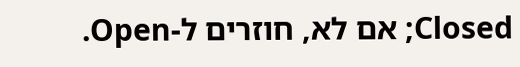Closed; אם לא, חוזרים ל-Open.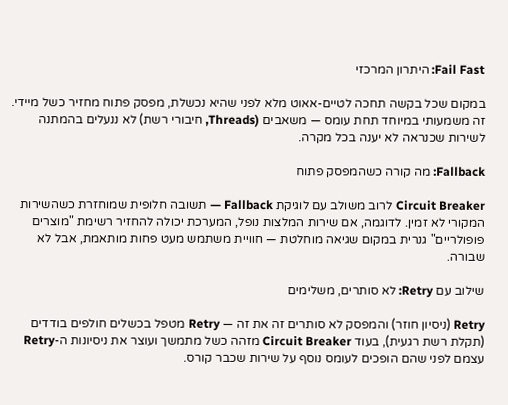Fail Fast: היתרון המרכזי

במקום שכל בקשה תחכה לטיים-אאוט מלא לפני שהיא נכשלת, מפסק פתוח מחזיר כשל מיידי. זה משמעותי במיוחד תחת עומס — משאבים (Threads, חיבורי רשת) לא ננעלים בהמתנה לשירות שכנראה לא יענה בכל מקרה.

Fallback: מה קורה כשהמפסק פתוח

Circuit Breaker לרוב משולב עם לוגיקת Fallback — תשובה חלופית שמוחזרת כשהשירות המקורי לא זמין. לדוגמה, אם שירות המלצות נופל, המערכת יכולה להחזיר רשימת "מוצרים פופולריים" גנרית במקום שגיאה מוחלטת — חוויית משתמש מעט פחות מותאמת, אבל לא שבורה.

שילוב עם Retry: לא סותרים, משלימים

Retry (ניסיון חוזר) והמפסק לא סותרים זה את זה — Retry מטפל בכשלים חולפים בודדים (תקלת רשת רגעית), בעוד Circuit Breaker מזהה כשל מתמשך ועוצר את ניסיונות ה-Retry עצמם לפני שהם הופכים לעומס נוסף על שירות שכבר קורס.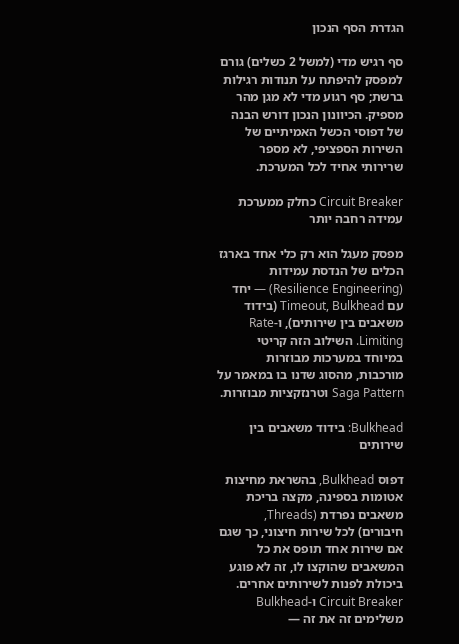הגדרת הסף הנכון

סף רגיש מדי (למשל 2 כשלים) גורם למפסק להיפתח על תנודות רגילות ברשת; סף רגוע מדי לא מגן מהר מספיק. הכיוונון הנכון דורש הבנה של דפוסי הכשל האמיתיים של השירות הספציפי, לא מספר שרירותי אחיד לכל המערכת.

Circuit Breaker כחלק ממערכת עמידה רחבה יותר

מפסק מעגל הוא רק כלי אחד בארגז הכלים של הנדסת עמידות (Resilience Engineering) — יחד עם Timeout, Bulkhead (בידוד משאבים בין שירותים), ו-Rate Limiting. השילוב הזה קריטי במיוחד במערכות מבוזרות מורכבות, מהסוג שדנו בו במאמר על Saga Pattern וטרנזקציות מבוזרות.

Bulkhead: בידוד משאבים בין שירותים

דפוס Bulkhead, בהשראת מחיצות אטומות בספינה, מקצה בריכת משאבים נפרדת (Threads, חיבורים) לכל שירות חיצוני, כך שגם אם שירות אחד תופס את כל המשאבים שהוקצו לו, זה לא פוגע ביכולת לפנות לשירותים אחרים. Circuit Breaker ו-Bulkhead משלימים זה את זה —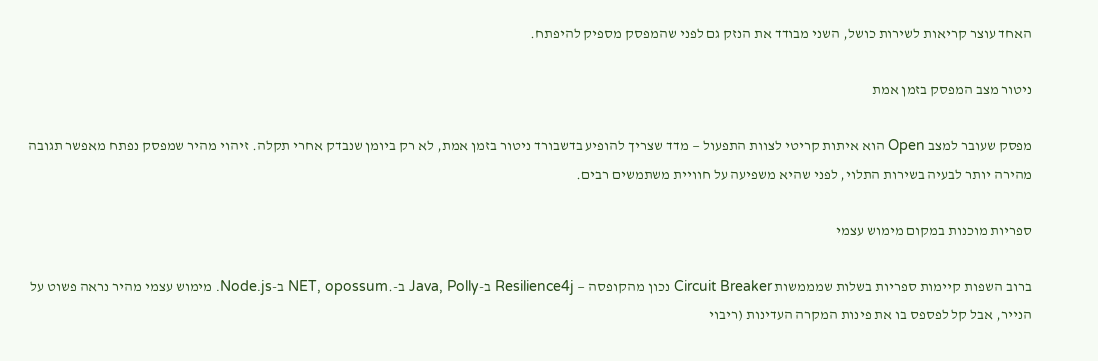האחד עוצר קריאות לשירות כושל, השני מבודד את הנזק גם לפני שהמפסק מספיק להיפתח.

ניטור מצב המפסק בזמן אמת

מפסק שעובר למצב Open הוא איתות קריטי לצוות התפעול — מדד שצריך להופיע בדשבורד ניטור בזמן אמת, לא רק ביומן שנבדק אחרי תקלה. זיהוי מהיר שמפסק נפתח מאפשר תגובה מהירה יותר לבעיה בשירות התלוי, לפני שהיא משפיעה על חוויית משתמשים רבים.

ספריות מוכנות במקום מימוש עצמי

ברוב השפות קיימות ספריות בשלות שמממשות Circuit Breaker נכון מהקופסה — Resilience4j ב-Java, Polly ב-.NET, opossum ב-Node.js. מימוש עצמי מהיר נראה פשוט על הנייר, אבל קל לפספס בו את פינות המקרה העדינות (ריבוי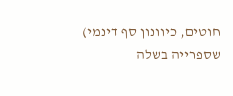חוטים, כיוונון סף דינמי) שספרייה בשלה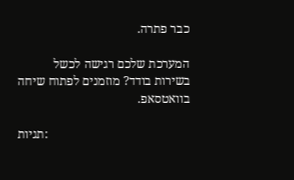כבר פתרה.

המערכת שלכם רגישה לכשל בשירות בודד? מוזמנים לפתוח שיחה בוואטסאפ.

תגיות: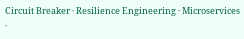Circuit Breaker · Resilience Engineering · Microservices ·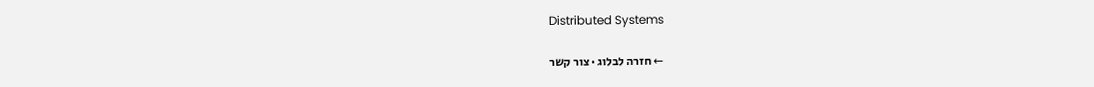Distributed Systems

← חזרה לבלוג · צור קשר